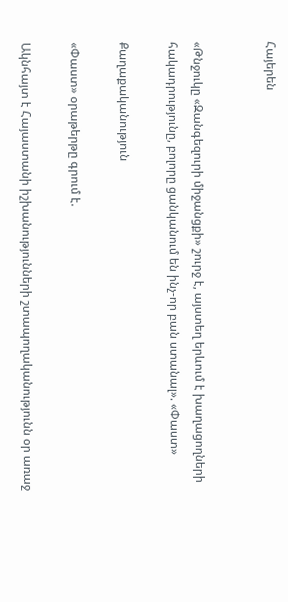Հայերեն


«Թնջուկը «Զանգեզուրի միջանցքի» շուրջ է, այստեղ երևում է խաղացողների հակադրությունը, բոլորը ցանկանում են ինչ-որ բան ստանալ». «Փաստ»

Քաղաքականություն

«Փաստ» օրաթերթը գրում է.

Ակնհայտ է Հայաստանի իշխանությունների շտապողականությունն օր առաջ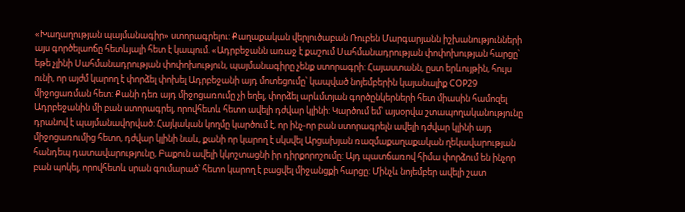«Խաղաղության պայմանագիր» ստորագրելու: Քաղաքական վերլուծաբան Ռուբեն Մարգարյանն իշխանությունների այս գործելաոճը հետևյալի հետ է կապում. «Ադրբեջանն առաջ է քաշում Սահմանադրության փոփոխության հարցը՝ եթե չլինի Սահմանադրության փոփոխություն, պայմանագիրը չենք ստորագրի: Հայաստանն, ըստ երևույթին, հույս ունի, որ այժմ կարող է փորձել փոխել Ադրբեջանի այդ մոտեցումը՝ կապված նոյեմբերին կայանալիք COP29 միջոցառման հետ: Քանի դեռ այդ միջոցառումը չի եղել, փորձել արևմտյան գործընկերների հետ միասին համոզել Ադրբեջանին մի բան ստորագրել, որովհետև հետո ավելի դժվար կլինի: Կարծում եմ՝ այսօրվա շտապողականությունը դրանով է պայմանավորված: Հայկական կողմը կարծում է, որ ինչ-որ բան ստորագրելն ավելի դժվար կլինի այդ միջոցառումից հետո, դժվար կլինի նաև, քանի որ կարող է սկսվել Արցախյան ռազմաքաղաքական ղեկավարության հանդեպ դատավարությունը, Բաքուն ավելի կկոշտացնի իր դիրքորոշումը: Այդ պատճառով հիմա փորձում են ինչոր բան պոկել, որովհետև սրան գումարած՝ հետո կարող է բացվել միջանցքի հարցը: Մինչև նոյեմբեր ավելի շատ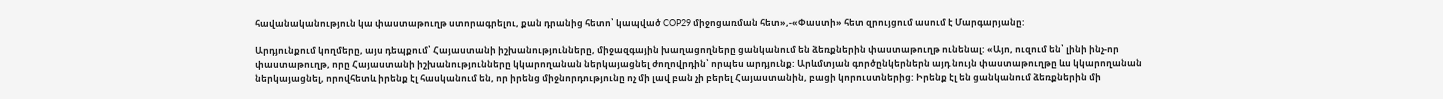հավանականություն կա փաստաթուղթ ստորագրելու, քան դրանից հետո՝ կապված COP29 միջոցառման հետ»,-«Փաստի» հետ զրույցում ասում է Մարգարյանը:

Արդյունքում կողմերը, այս դեպքում՝ Հայաստանի իշխանությունները, միջազգային խաղացողները ցանկանում են ձեռքներին փաստաթուղթ ունենալ: «Այո, ուզում են՝ լինի ինչ-որ փաստաթուղթ, որը Հայաստանի իշխանությունները կկարողանան ներկայացնել ժողովրդին՝ որպես արդյունք: Արևմտյան գործընկերներն այդ նույն փաստաթուղթը ևս կկարողանան ներկայացնել, որովհետև իրենք էլ հասկանում են, որ իրենց միջնորդությունը ոչ մի լավ բան չի բերել Հայաստանին, բացի կորուստներից: Իրենք էլ են ցանկանում ձեռքներին մի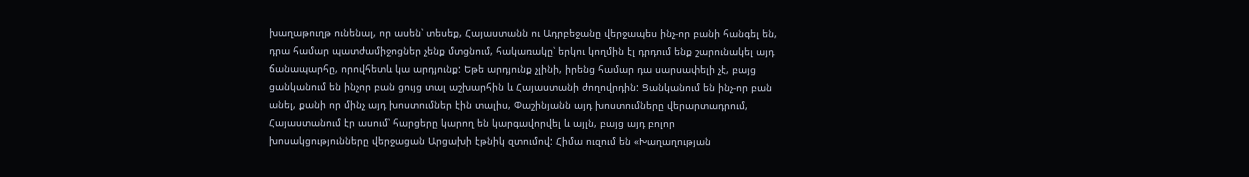խաղաթուղթ ունենալ, որ ասեն՝ տեսեք, Հայաստանն ու Ադրբեջանը վերջապես ինչ-որ բանի հանգել են, դրա համար պատժամիջոցներ չենք մտցնում, հակառակը՝ երկու կողմին էլ դրդում ենք շարունակել այդ ճանապարհը, որովհետև կա արդյունք: Եթե արդյունք չլինի, իրենց համար դա սարսափելի չէ, բայց ցանկանում են ինչոր բան ցույց տալ աշխարհին և Հայաստանի ժողովրդին: Ցանկանում են ինչ-որ բան անել, քանի որ մինչ այդ խոստումներ էին տալիս, Փաշինյանն այդ խոստումները վերարտադրում, Հայաստանում էր ասում՝ հարցերը կարող են կարգավորվել և այլն, բայց այդ բոլոր խոսակցությունները վերջացան Արցախի էթնիկ զտումով: Հիմա ուզում են «Խաղաղության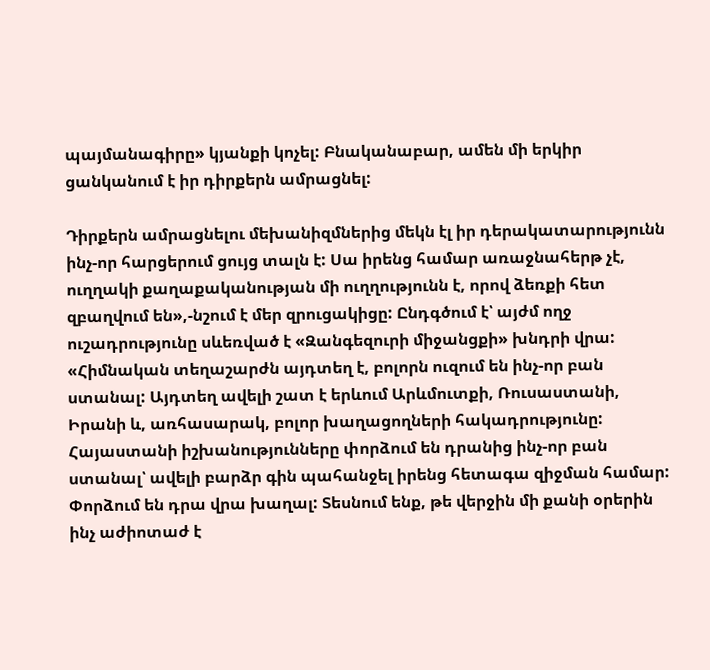պայմանագիրը» կյանքի կոչել: Բնականաբար, ամեն մի երկիր ցանկանում է իր դիրքերն ամրացնել:

Դիրքերն ամրացնելու մեխանիզմներից մեկն էլ իր դերակատարությունն ինչ-որ հարցերում ցույց տալն է: Սա իրենց համար առաջնահերթ չէ, ուղղակի քաղաքականության մի ուղղությունն է, որով ձեռքի հետ զբաղվում են»,-նշում է մեր զրուցակիցը: Ընդգծում է՝ այժմ ողջ ուշադրությունը սևեռված է «Զանգեզուրի միջանցքի» խնդրի վրա: «Հիմնական տեղաշարժն այդտեղ է, բոլորն ուզում են ինչ-որ բան ստանալ: Այդտեղ ավելի շատ է երևում Արևմուտքի, Ռուսաստանի, Իրանի և, առհասարակ, բոլոր խաղացողների հակադրությունը: Հայաստանի իշխանությունները փորձում են դրանից ինչ-որ բան ստանալ՝ ավելի բարձր գին պահանջել իրենց հետագա զիջման համար: Փորձում են դրա վրա խաղալ: Տեսնում ենք, թե վերջին մի քանի օրերին ինչ աժիոտաժ է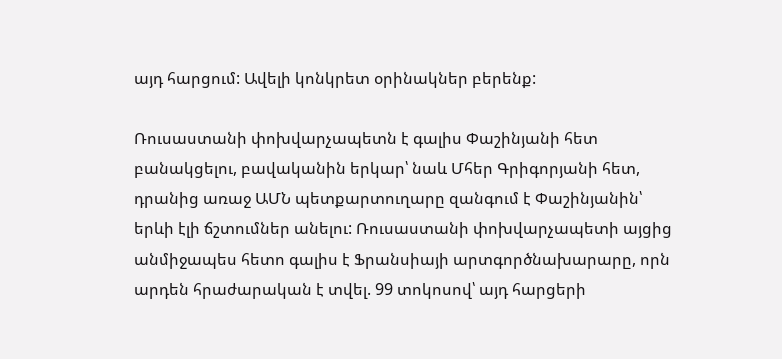այդ հարցում: Ավելի կոնկրետ օրինակներ բերենք:

Ռուսաստանի փոխվարչապետն է գալիս Փաշինյանի հետ բանակցելու, բավականին երկար՝ նաև Մհեր Գրիգորյանի հետ, դրանից առաջ ԱՄՆ պետքարտուղարը զանգում է Փաշինյանին՝ երևի էլի ճշտումներ անելու: Ռուսաստանի փոխվարչապետի այցից անմիջապես հետո գալիս է Ֆրանսիայի արտգործնախարարը, որն արդեն հրաժարական է տվել. 99 տոկոսով՝ այդ հարցերի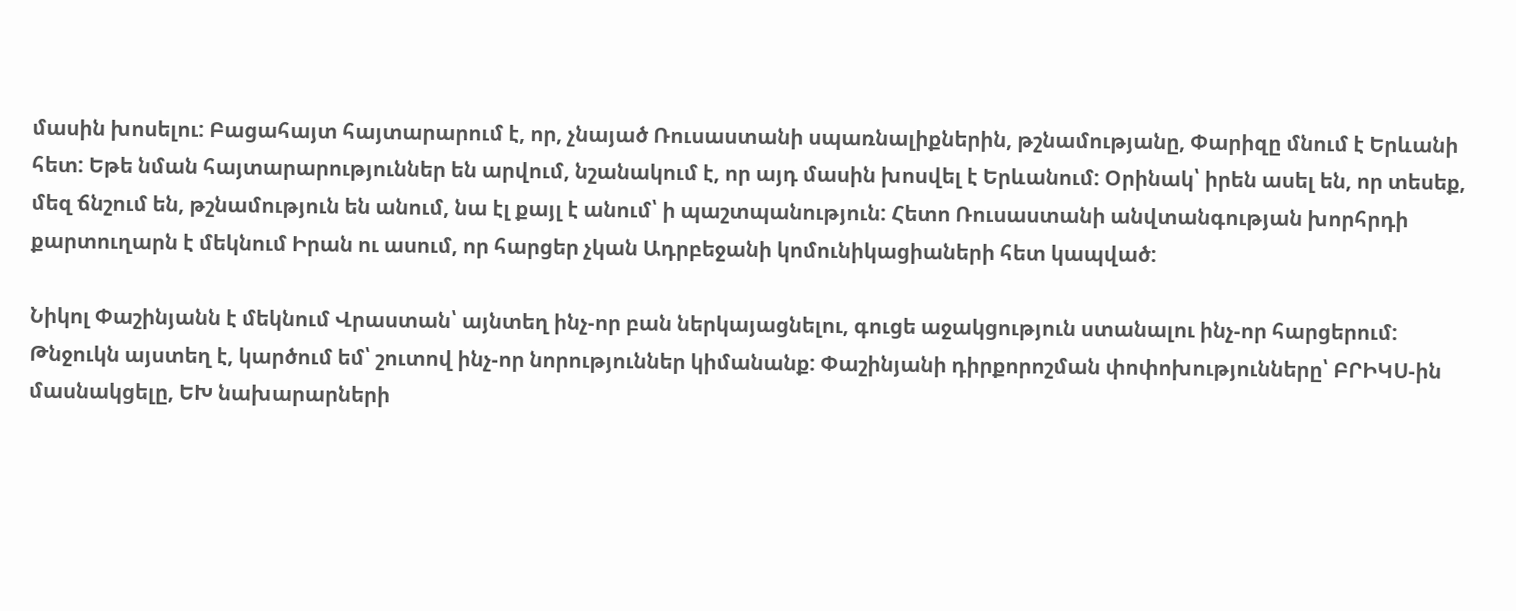մասին խոսելու: Բացահայտ հայտարարում է, որ, չնայած Ռուսաստանի սպառնալիքներին, թշնամությանը, Փարիզը մնում է Երևանի հետ: Եթե նման հայտարարություններ են արվում, նշանակում է, որ այդ մասին խոսվել է Երևանում: Օրինակ՝ իրեն ասել են, որ տեսեք, մեզ ճնշում են, թշնամություն են անում, նա էլ քայլ է անում՝ ի պաշտպանություն: Հետո Ռուսաստանի անվտանգության խորհրդի քարտուղարն է մեկնում Իրան ու ասում, որ հարցեր չկան Ադրբեջանի կոմունիկացիաների հետ կապված:

Նիկոլ Փաշինյանն է մեկնում Վրաստան՝ այնտեղ ինչ-որ բան ներկայացնելու, գուցե աջակցություն ստանալու ինչ-որ հարցերում: Թնջուկն այստեղ է, կարծում եմ՝ շուտով ինչ-որ նորություններ կիմանանք: Փաշինյանի դիրքորոշման փոփոխությունները՝ ԲՐԻԿՍ-ին մասնակցելը, ԵԽ նախարարների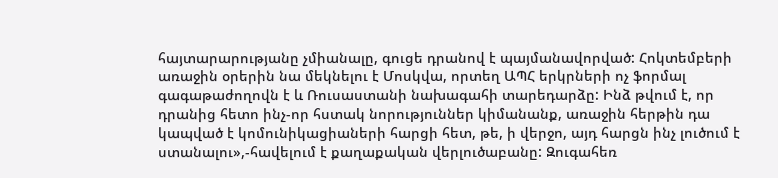հայտարարությանը չմիանալը, գուցե դրանով է պայմանավորված: Հոկտեմբերի առաջին օրերին նա մեկնելու է Մոսկվա, որտեղ ԱՊՀ երկրների ոչ ֆորմալ գագաթաժողովն է և Ռուսաստանի նախագահի տարեդարձը: Ինձ թվում է, որ դրանից հետո ինչ-որ հստակ նորություններ կիմանանք, առաջին հերթին դա կապված է կոմունիկացիաների հարցի հետ, թե, ի վերջո, այդ հարցն ինչ լուծում է ստանալու»,-հավելում է քաղաքական վերլուծաբանը: Զուգահեռ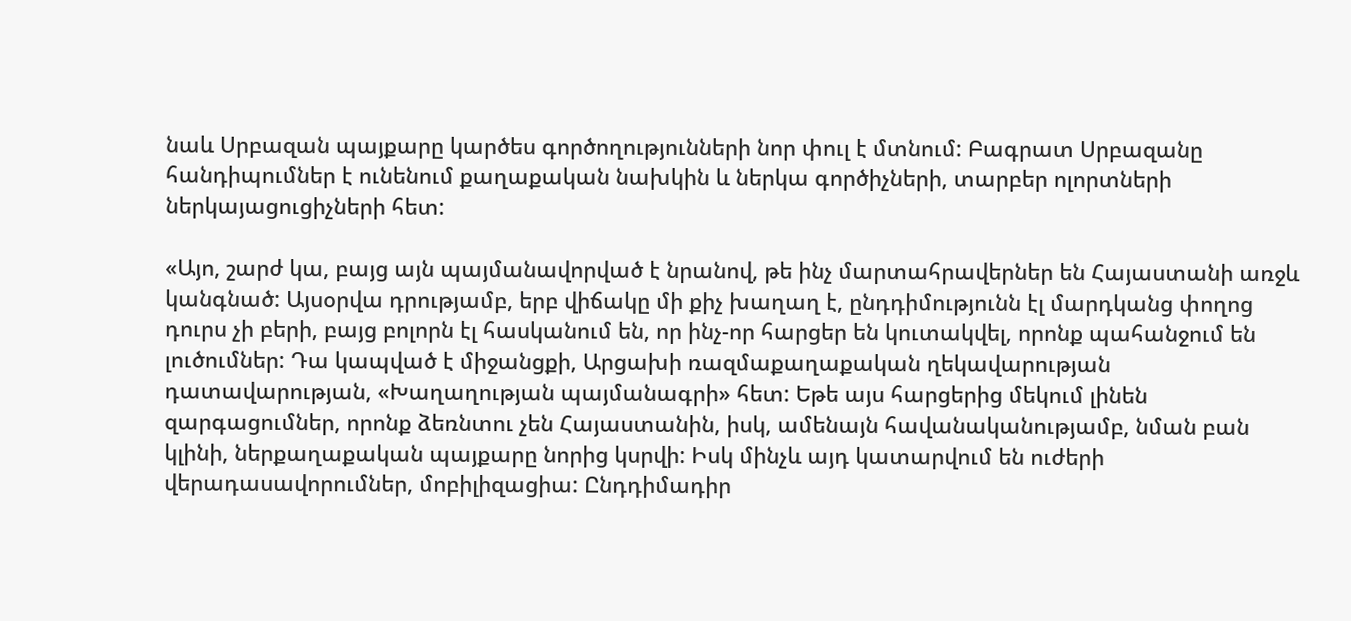նաև Սրբազան պայքարը կարծես գործողությունների նոր փուլ է մտնում: Բագրատ Սրբազանը հանդիպումներ է ունենում քաղաքական նախկին և ներկա գործիչների, տարբեր ոլորտների ներկայացուցիչների հետ:

«Այո, շարժ կա, բայց այն պայմանավորված է նրանով, թե ինչ մարտահրավերներ են Հայաստանի առջև կանգնած: Այսօրվա դրությամբ, երբ վիճակը մի քիչ խաղաղ է, ընդդիմությունն էլ մարդկանց փողոց դուրս չի բերի, բայց բոլորն էլ հասկանում են, որ ինչ-որ հարցեր են կուտակվել, որոնք պահանջում են լուծումներ: Դա կապված է միջանցքի, Արցախի ռազմաքաղաքական ղեկավարության դատավարության, «Խաղաղության պայմանագրի» հետ: Եթե այս հարցերից մեկում լինեն զարգացումներ, որոնք ձեռնտու չեն Հայաստանին, իսկ, ամենայն հավանականությամբ, նման բան կլինի, ներքաղաքական պայքարը նորից կսրվի: Իսկ մինչև այդ կատարվում են ուժերի վերադասավորումներ, մոբիլիզացիա: Ընդդիմադիր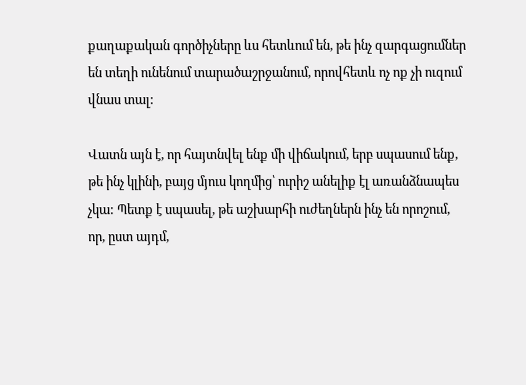քաղաքական գործիչները ևս հետևում են, թե ինչ զարգացումներ են տեղի ունենում տարածաշրջանում, որովհետև ոչ ոք չի ուզում վնաս տալ:

Վատն այն է, որ հայտնվել ենք մի վիճակում, երբ սպասում ենք, թե ինչ կլինի, բայց մյուս կողմից՝ ուրիշ անելիք էլ առանձնապես չկա: Պետք է սպասել, թե աշխարհի ուժեղներն ինչ են որոշում, որ, ըստ այդմ,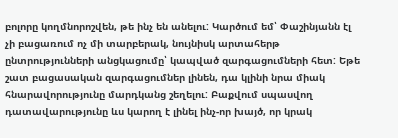բոլորը կողմնորոշվեն, թե ինչ են անելու: Կարծում եմ՝ Փաշինյանն էլ չի բացառում ոչ մի տարբերակ, նույնիսկ արտահերթ ընտրությունների անցկացումը՝ կապված զարգացումների հետ: Եթե շատ բացասական զարգացումներ լինեն, դա կլինի նրա միակ հնարավորությունը մարդկանց շեղելու: Բաքվում սպասվող դատավարությունը ևս կարող է լինել ինչ-որ խայծ, որ կրակ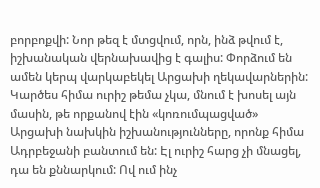բորբոքվի: Նոր թեզ է մտցվում, որն, ինձ թվում է, իշխանական վերնախավից է գալիս: Փորձում են ամեն կերպ վարկաբեկել Արցախի ղեկավարներին: Կարծես հիմա ուրիշ թեմա չկա, մնում է խոսել այն մասին, թե որքանով էին «կոռումպացված» Արցախի նախկին իշխանությունները, որոնք հիմա Ադրբեջանի բանտում են: Էլ ուրիշ հարց չի մնացել, դա են քննարկում: Ով ում ինչ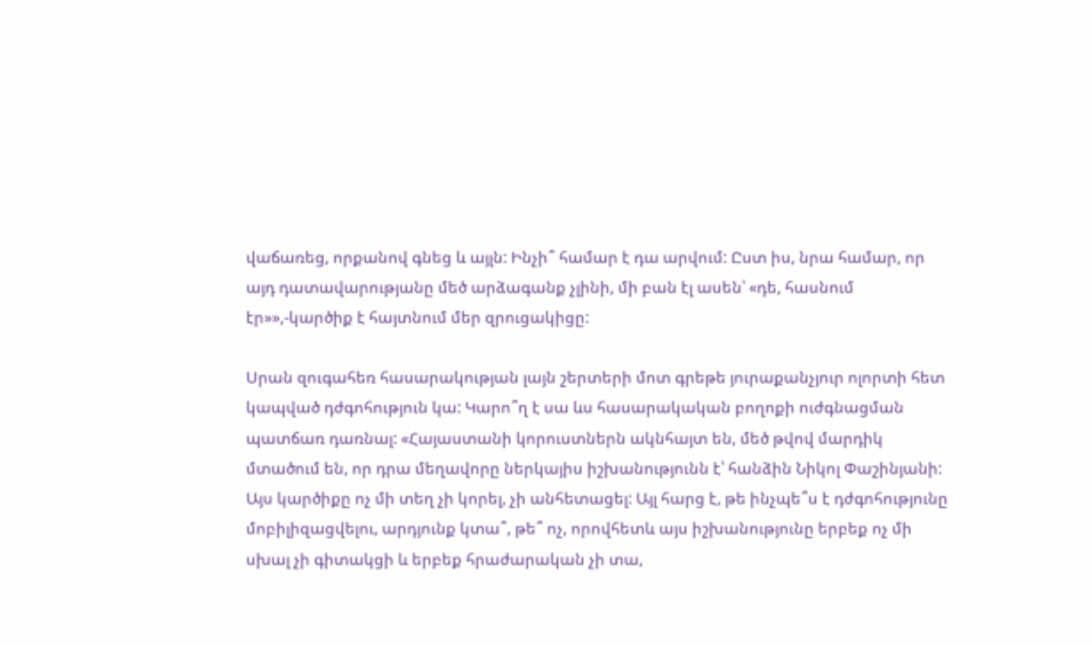վաճառեց, որքանով գնեց և այլն: Ինչի՞ համար է դա արվում: Ըստ իս, նրա համար, որ այդ դատավարությանը մեծ արձագանք չլինի, մի բան էլ ասեն՝ «դե, հասնում էր»»,-կարծիք է հայտնում մեր զրուցակիցը:

Սրան զուգահեռ հասարակության լայն շերտերի մոտ գրեթե յուրաքանչյուր ոլորտի հետ կապված դժգոհություն կա: Կարո՞ղ է սա ևս հասարակական բողոքի ուժգնացման պատճառ դառնալ: «Հայաստանի կորուստներն ակնհայտ են, մեծ թվով մարդիկ մտածում են, որ դրա մեղավորը ներկայիս իշխանությունն է՝ հանձին Նիկոլ Փաշինյանի: Այս կարծիքը ոչ մի տեղ չի կորել, չի անհետացել: Այլ հարց է, թե ինչպե՞ս է դժգոհությունը մոբիլիզացվելու, արդյունք կտա՞, թե՞ ոչ, որովհետև այս իշխանությունը երբեք ոչ մի սխալ չի գիտակցի և երբեք հրաժարական չի տա,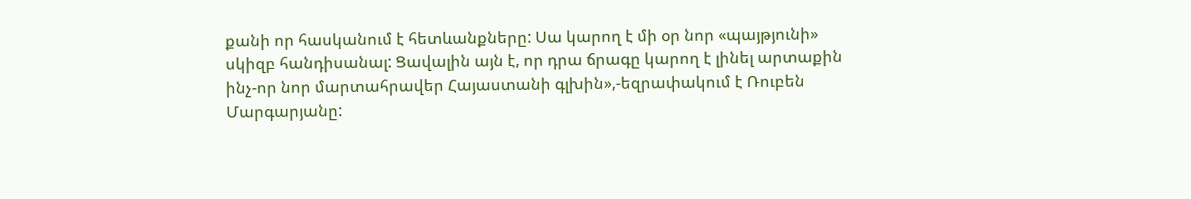քանի որ հասկանում է հետևանքները: Սա կարող է մի օր նոր «պայթյունի» սկիզբ հանդիսանալ: Ցավալին այն է, որ դրա ճրագը կարող է լինել արտաքին ինչ-որ նոր մարտահրավեր Հայաստանի գլխին»,-եզրափակում է Ռուբեն Մարգարյանը: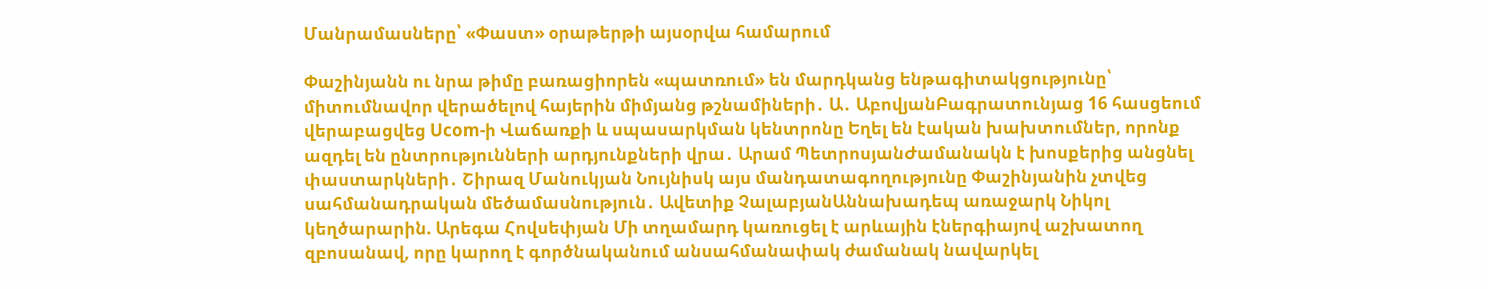Մանրամասները՝ «Փաստ» օրաթերթի այսօրվա համարում

Փաշինյանն ու նրա թիմը բառացիորեն «պատռում» են մարդկանց ենթագիտակցությունը՝ միտումնավոր վերածելով հայերին միմյանց թշնամիների․ Ա․ ԱբովյանԲագրատունյաց 16 հասցեում վերաբացվեց Ucom-ի Վաճառքի և սպասարկման կենտրոնը Եղել են էական խախտումներ, որոնք ազդել են ընտրությունների արդյունքների վրա․ Արամ ՊետրոսյանԺամանակն է խոսքերից անցնել փաստարկների․ Շիրազ Մանուկյան Նույնիսկ այս մանդատագողությունը Փաշինյանին չտվեց սահմանադրական մեծամասնություն․ Ավետիք ՉալաբյանԱննախադեպ առաջարկ Նիկոլ կեղծարարին. Արեգա Հովսեփյան Մի տղամարդ կառուցել է արևային էներգիայով աշխատող զբոսանավ, որը կարող է գործնականում անսահմանափակ ժամանակ նավարկել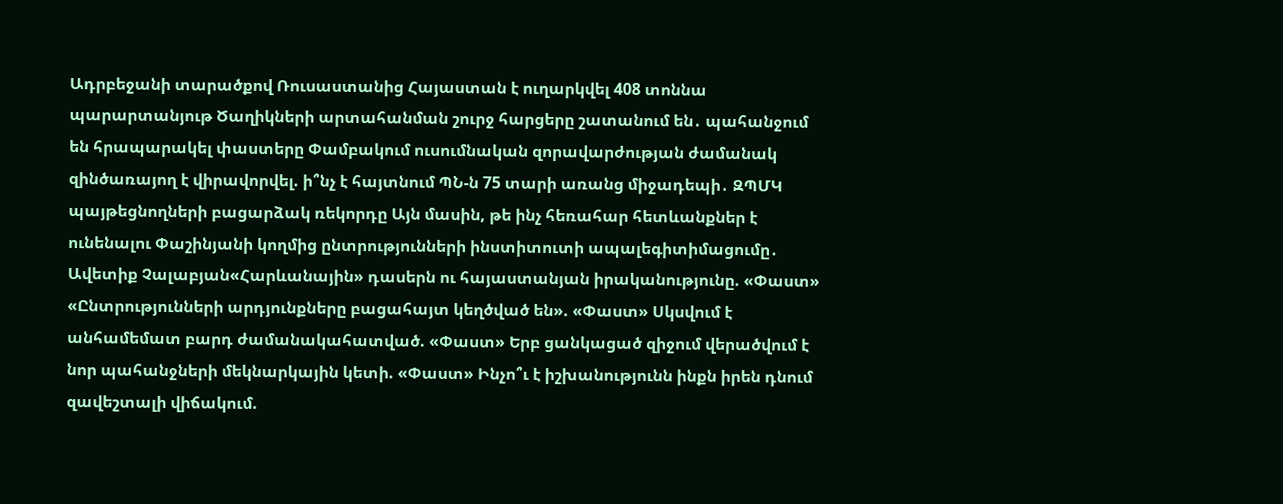Ադրբեջանի տարածքով Ռուսաստանից Հայաստան է ուղարկվել 408 տոննա պարարտանյութ Ծաղիկների արտահանման շուրջ հարցերը շատանում են․ պահանջում են հրապարակել փաստերը Փամբակում ուսումնական զորավարժության ժամանակ զինծառայող է վիրավորվել. ի՞նչ է հայտնում ՊՆ-ն 75 տարի առանց միջադեպի․ ԶՊՄԿ պայթեցնողների բացարձակ ռեկորդը Այն մասին, թե ինչ հեռահար հետևանքներ է ունենալու Փաշինյանի կողմից ընտրությունների ինստիտուտի ապալեգիտիմացումը․ Ավետիք Չալաբյան«Հարևանային» դասերն ու հայաստանյան իրականությունը. «Փաստ» «Ընտրությունների արդյունքները բացահայտ կեղծված են». «Փաստ» Սկսվում է անհամեմատ բարդ ժամանակահատված. «Փաստ» Երբ ցանկացած զիջում վերածվում է նոր պահանջների մեկնարկային կետի. «Փաստ» Ինչո՞ւ է իշխանությունն ինքն իրեն դնում զավեշտալի վիճակում.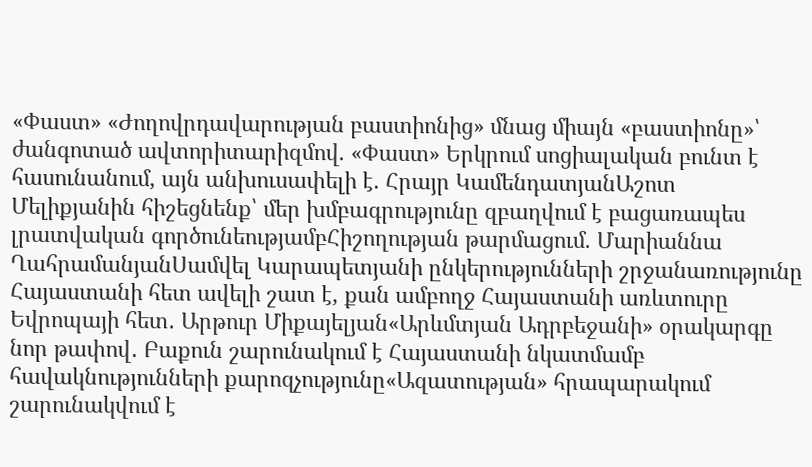«Փաստ» «Ժողովրդավարության բաստիոնից» մնաց միայն «բաստիոնը»՝ ժանգոտած ավտորիտարիզմով. «Փաստ» Երկրում սոցիալական բունտ է հասունանում, այն անխուսափելի է. Հրայր ԿամենդատյանԱշոտ Մելիքյանին հիշեցնենք՝ մեր խմբագրությունը զբաղվում է բացառապես լրատվական գործունեությամբՀիշողության թարմացում. Մարիաննա ՂահրամանյանՍամվել Կարապետյանի ընկերությունների շրջանառությունը Հայաստանի հետ ավելի շատ է, քան ամբողջ Հայաստանի առևտուրը Եվրոպայի հետ․ Արթուր Միքայելյան«Արևմտյան Ադրբեջանի» օրակարգը նոր թափով․ Բաքուն շարունակում է Հայաստանի նկատմամբ հավակնությունների քարոզչությունը«Ազատության» հրապարակում շարունակվում է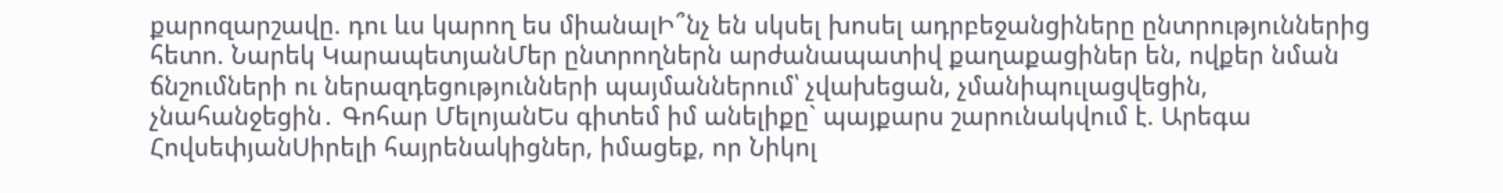քարոզարշավը. դու ևս կարող ես միանալԻ՞նչ են սկսել խոսել ադրբեջանցիները ընտրություններից հետո. Նարեկ ԿարապետյանՄեր ընտրողներն արժանապատիվ քաղաքացիներ են, ովքեր նման ճնշումների ու ներազդեցությունների պայմաններում՝ չվախեցան, չմանիպուլացվեցին, չնահանջեցին․ Գոհար ՄելոյանԵս գիտեմ իմ անելիքը` պայքարս շարունակվում է. Արեգա ՀովսեփյանՍիրելի հայրենակիցներ, իմացեք, որ Նիկոլ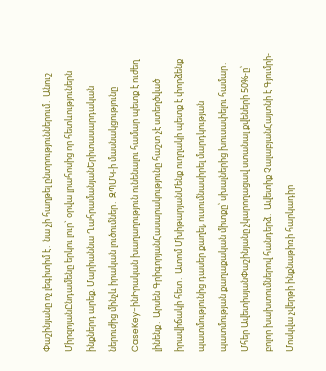Փաշինյանը ոչ լեգիտիմ է․ նա չի հաղթել ընտրություններում․ Անուշ ՄիրզոյանԸնդամենը երկու լուր` օրվա լրահոսից որ հետևություներն ինքներդ արեք. Մարիաննա ՂահրամանյանԵրիտասարդական ներուժից մինչև իրական լուծումներ․ ԶՊՄԿ-ի մասնակցությունը CaseKey-ինԻրական խաղաղություն ունենալու համար պետք է ուժեղ լինենք․ Արսեն ԳրիգորյանՀասարակությունը հաշտ չէ ստեղծված իրավիճակի հետ․ Ատոմ ՄխիթարյանՄենք ուղղակի պետք է փորձենք պատմությունից դասեր քաղել, ուսումնասիրել մարդկության պատմության քաղաքական միտքը՝ սխալներից խուսափելու համար․ Մհեր ԱվետիսյանՓաշինյանը չկարողացավ ստանալ քվեների 50%-ը՝ բոլոր խախտումներով հանդերձ․ Ավետիք ՉալաբյանՀայտնի է Գյումրի-Մոսկվա չվերթի ինքնաթիռի հարկադիր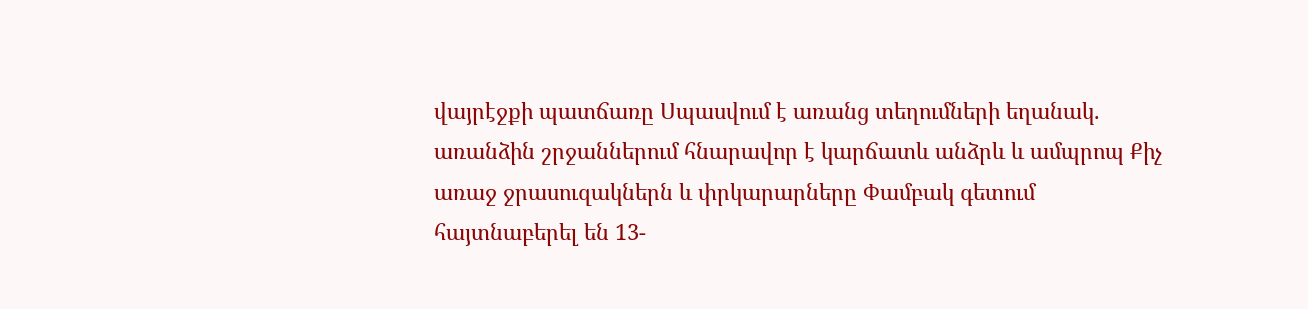վայրէջքի պատճառը Սպասվում է առանց տեղումների եղանակ. առանձին շրջաններում հնարավոր է կարճատև անձրև և ամպրոպ Քիչ առաջ ջրասուզակներն և փրկարարները Փամբակ գետում հայտնաբերել են 13-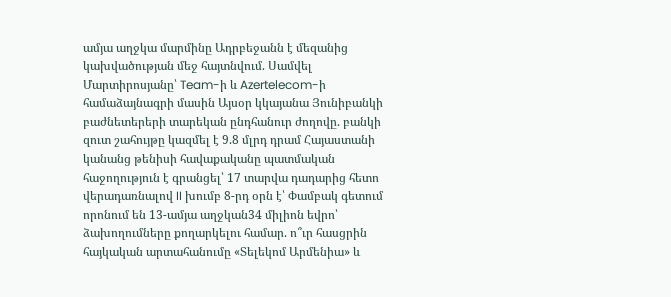ամյա աղջկա մարմինը Ադրբեջանն է մեզանից կախվածության մեջ հայտնվում. Սամվել Մարտիրոսյանը՝ Team-ի և Azertelecom-ի համաձայնագրի մասին Այսօր կկայանա Յունիբանկի բաժնետերերի տարեկան ընդհանուր ժողովը. բանկի զուտ շահույթը կազմել է 9.8 մլրդ դրամ Հայաստանի կանանց թենիսի հավաքականը պատմական հաջողություն է գրանցել՝ 17 տարվա դադարից հետո վերադառնալով II խումբ 8-րդ օրն է՝ Փամբակ գետում որոնում են 13-ամյա աղջկան34 միլիոն եվրո՝ ձախողումները քողարկելու համար. ո՞ւր հասցրին հայկական արտահանումը «Տելեկոմ Արմենիա» և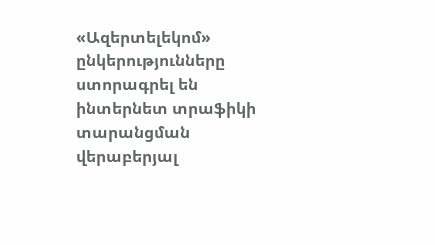«Ազերտելեկոմ» ընկերությունները ստորագրել են ինտերնետ տրաֆիկի տարանցման վերաբերյալ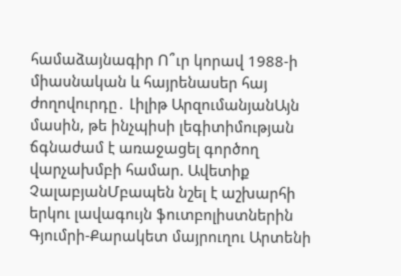համաձայնագիր Ո՞ւր կորավ 1988-ի միասնական և հայրենասեր հայ ժողովուրդը․ Լիլիթ ԱրզումանյանԱյն մասին, թե ինչպիսի լեգիտիմության ճգնաժամ է առաջացել գործող վարչախմբի համար. Ավետիք ՉալաբյանՄբապեն նշել է աշխարհի երկու լավագույն ֆուտբոլիստներին Գյումրի-Քարակետ մայրուղու Արտենի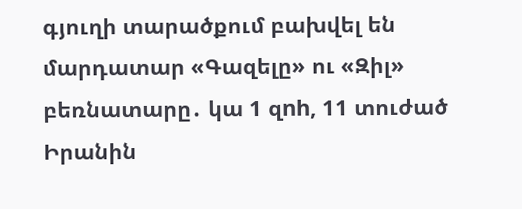գյուղի տարածքում բախվել են մարդատար «Գազելը» ու «Զիլ» բեռնատարը․ կա 1 զnh, 11 տուժած Իրանին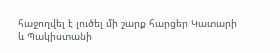հաջողվել է լուծել մի շարք հարցեր Կատարի և Պակիստանի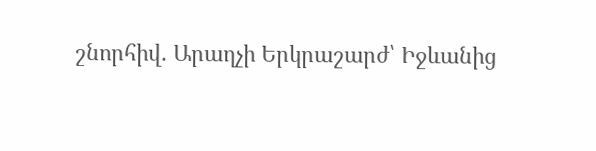շնորհիվ. Արաղչի Երկրաշարժ՝ Իջևանից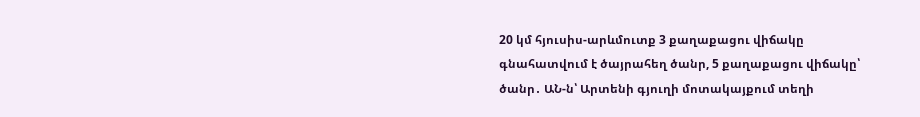20 կմ հյուսիս-արևմուտք 3 քաղաքացու վիճակը գնահատվում է ծայրահեղ ծանր, 5 քաղաքացու վիճակը՝ ծանր․ ԱՆ-ն՝ Արտենի գյուղի մոտակայքում տեղի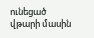ունեցած վթարի մասին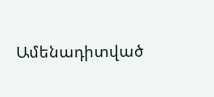Ամենադիտված